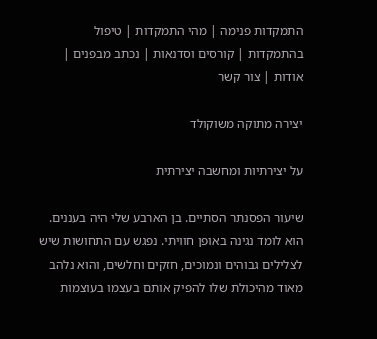התמקדות פנימה | מהי התמקדות | טיפול בהתמקדות | קורסים וסדנאות | נכתב מבפנים | אודות | צור קשר

יצירה מתוקה משוקולד

על יצירתיות ומחשבה יצירתית

שיעור הפסנתר הסתיים. בן הארבע שלי היה בעננים.
הוא לומד נגינה באופן חוויתי. נפגש עם התחושות שיש לצלילים גבוהים ונמוכים, חזקים וחלשים, והוא נלהב מאוד מהיכולת שלו להפיק אותם בעצמו בעוצמות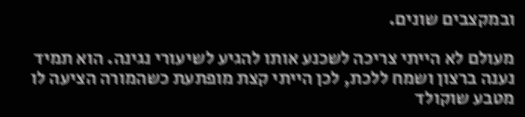ובמקצבים שונים.

מעולם לא הייתי צריכה לשכנע אותו להגיע לשיעורי נגינה. הוא תמיד נענה ברצון ושמח ללכת, לכן הייתי קצת מופתעת כשהמורה הציעה לו מטבע שוקולד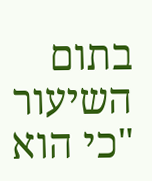בתום השיעור "כי הוא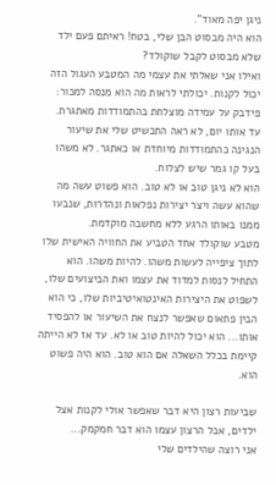ניגן יפה מאוד".
הוא היה מבסוט הבן שלי, בטח! ראיתם פעם ילד שלא מבסוט לקבל שוקולד?
ואילו אני שאלתי את עצמי מה המטבע העגול הזה יכול לקנות. יכולתי לראות מה הוא מנסה למכור: פידבק על עמידה מוצלחת בהתמודדות מאתגרת.
עד אותו יום, לא ראה התכשיט שלי את שיעור הנגינה כהתמודדות מיוחדת או כאתגר. לא משהו בעל קו גמר שיש לצלוח.
הוא לא ניגן טוב או לא טוב. הוא פשוט עשה מה שהוא עשה ויצר יצירות נפלאות ונהדרות, שנבעו ממנו באותו הרגע ללא מחשבה מוקדמת.
מטבע שוקולד אחד הטביע את החוויה האישית שלו לתוך ציפייה לעשות משהו. להיות משהו. הוא התחיל לנסות למדוד את עצמו ואת הביצועים שלו, לשפוט את היצירות האינטואיטיביות שלו, כי הוא הבין פתאום שאפשר לנצח את השיעור או להפסיד אותו... הוא יכול להיות טוב או לא. עד אז לא הייתה קיימת בכלל השאלה אם הוא טוב. הוא היה פשוט הוא.

שביעות רצון היא דבר שאפשר אולי לקנות אצל ילדים, אבל הרצון עצמו הוא דבר חמקמק...
אני רוצה שהילדים שלי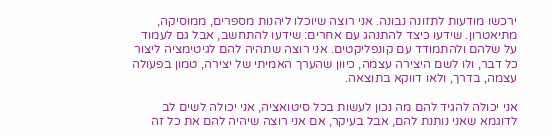ירכשו מודעות לתזונה נבונה. אני רוצה שיוכלו ליהנות מספרים, ממוסיקה, מתיאטרון. שידעו כיצד להתנהג עם אחרים: שידעו להתחשב, אבל גם לעמוד על שלהם ולהתמודד עם קונפליקטים. אני רוצה שתהיה להם לגיטימציה ליצור כל דבר, ולו לשם היצירה עצמה, כיוון שהערך האמיתי של יצירה, טמון בפעולה עצמה, בדרך, ולאו דווקא בתוצאה.

אני יכולה להגיד להם מה נכון לעשות בכל סיטואציה, אני יכולה לשים לב לדוגמא שאני נותנת להם, אבל בעיקר, אם אני רוצה שיהיה להם את כל זה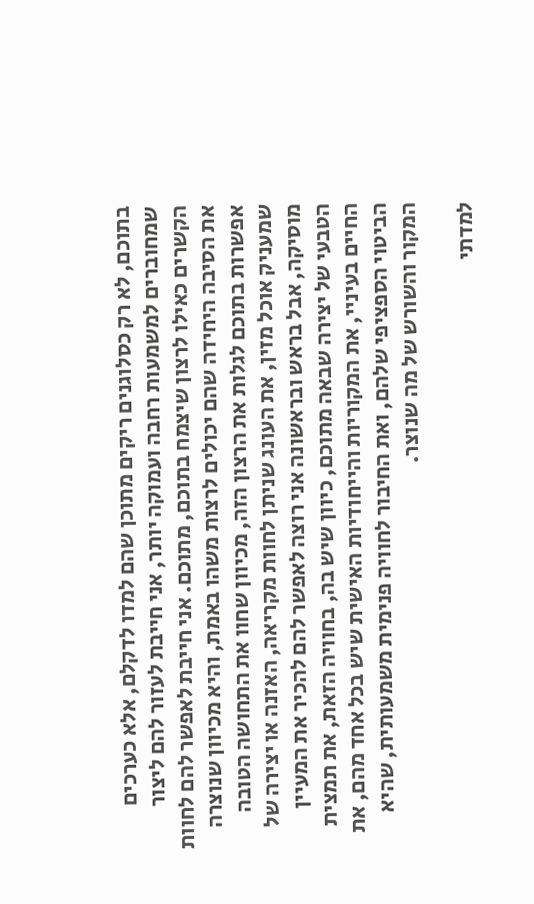בתוכם, לא רק כסלוגנים ריקים מתוכן שהם למדו לדקלם, אלא כערכים שמחוברים למשמעות רחבה ועמוקה יותר, אני חייבת לעזור להם ליצור הקשרים כאילו לרצון שיצמח בתוכם, מתוכם. אני חייבת לאפשר להם לחוות את הסיבה היחידה שהם יכולים לרצות משהו באמת, והיא מכיוון שנוצרה אפשרות בתוכם לגלות את הרצון הזה, מכיוון שחוו את התחושה הטובה שמעניק אוכל מזין, את העונג שניתן לחוות מקריאה, האזנה או יצירה של מוסיקה, אבל בראש ובראשונה אני רוצה לאפשר להם להכיר את המעיין הטבעי של יצירה שבאה מתוכם, כיוון שיש בה, בחוויה הזאת, את תמצית החיים בעיניי, את המקוריות והייחודיות האישית שיש בכל אחד מהם, את הביטוי הספציפי שלהם, ואת החיבור לחוויה פנימית משמעותית, שהיא המקור והשורש של מה שנוצר.

למדתי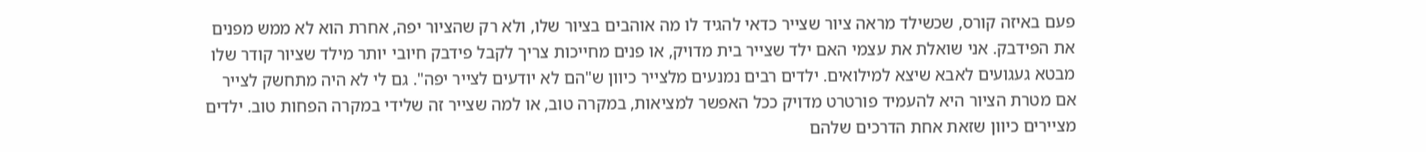פעם באיזה קורס, שכשילד מראה ציור שצייר כדאי להגיד לו מה אוהבים בציור שלו, ולא רק שהציור יפה, אחרת הוא לא ממש מפנים את הפידבק. אני שואלת את עצמי האם ילד שצייר בית מדויק, או פנים מחייכות צריך לקבל פידבק חיובי יותר מילד שציור קודר שלו מבטא געגועים לאבא שיצא למילואים. ילדים רבים נמנעים מלצייר כיוון ש"הם לא יודעים לצייר יפה". גם לי לא היה מתחשק לצייר אם מטרת הציור היא להעמיד פורטרט מדויק ככל האפשר למציאות, במקרה טוב, או למה שצייר זה שלידי במקרה הפחות טוב. ילדים מציירים כיוון שזאת אחת הדרכים שלהם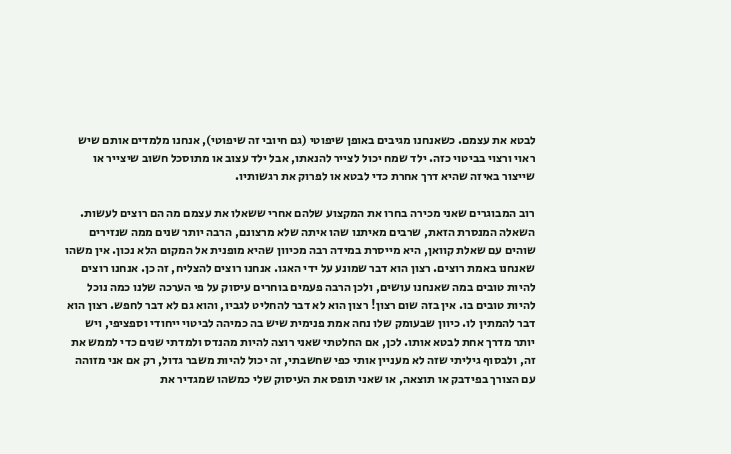לבטא את עצמם. כשאנחנו מגיבים באופן שיפוטי (גם חיובי זה שיפוטי), אנחנו מלמדים אותם שיש ראוי ורצוי בביטוי כזה. ילד שמח יכול לצייר להנאתו, אבל ילד עצוב או מתוסכל חשוב שיצייר או שייצור באיזה שהיא דרך אחרת כדי לבטא או לפרוק את רגשותיו.

רוב המבוגרים שאני מכירה בחרו את המקצוע שלהם אחרי ששאלו את עצמם מה הם רוצים לעשות. השאלה המנסרת הזאת, שרבים מאיתנו שהו איתה שלא מרצונם, הרבה יותר שנים ממה שנזירים שוהים עם שאלת קוואן, היא מייסרת במידה רבה מכיוון שהיא מופנית אל המקום הלא נכון. אין משהו שאנחנו באמת רוצים. רצון הוא דבר שמונע על ידי האגו. אנחנו רוצים להצליח, זה כן. אנחנו רוצים להיות טובים במה שאנחנו עושים, ולכן הרבה פעמים בוחרים עיסוק על פי הערכה שלנו כמה נוכל להיות טובים בו. אין בזה שום רצון! רצון הוא לא דבר להחליט לגביו, והוא גם לא דבר לחפש. רצון הוא דבר להמתין לו. כיוון שבעומק שלו נחה אמת פנימית שיש בה כמיהה לביטוי ייחודי וספציפי, ויש יותר מדרך אחת לבטא אותו. לכן, אם החלטתי שאני רוצה להיות מהנדס ולמדתי שנים כדי לממש את זה, ולבסוף גיליתי שזה לא מעניין אותי כפי שחשבתי, זה יכול להיות משבר גדול, רק אם אני מזוהה עם הצורך בפידבק או תוצאה, או שאני תופס את העיסוק שלי כמשהו שמגדיר את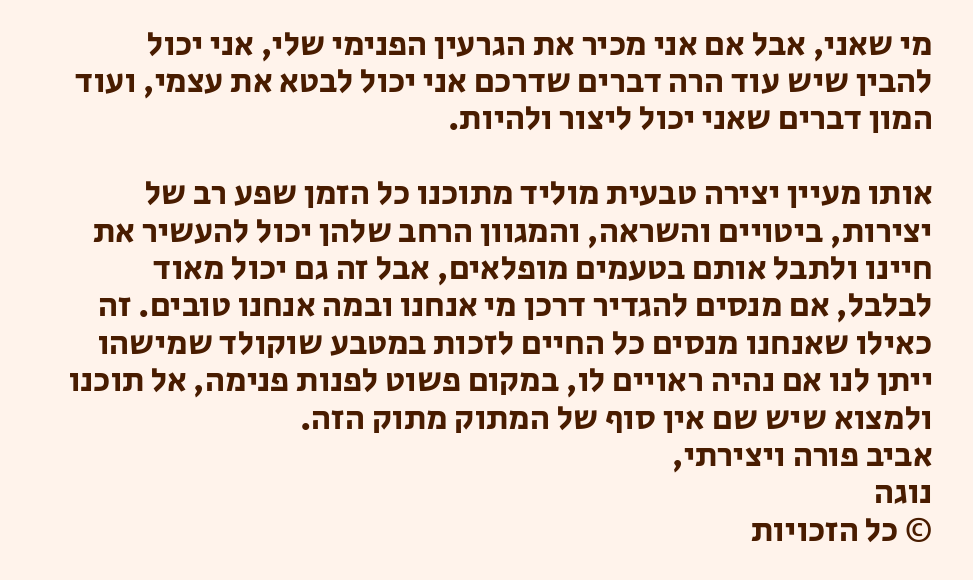מי שאני, אבל אם אני מכיר את הגרעין הפנימי שלי, אני יכול להבין שיש עוד הרה דברים שדרכם אני יכול לבטא את עצמי, ועוד המון דברים שאני יכול ליצור ולהיות.

אותו מעיין יצירה טבעית מוליד מתוכנו כל הזמן שפע רב של יצירות, ביטויים והשראה, והמגוון הרחב שלהן יכול להעשיר את חיינו ולתבל אותם בטעמים מופלאים, אבל זה גם יכול מאוד לבלבל, אם מנסים להגדיר דרכן מי אנחנו ובמה אנחנו טובים. זה כאילו שאנחנו מנסים כל החיים לזכות במטבע שוקולד שמישהו ייתן לנו אם נהיה ראויים לו, במקום פשוט לפנות פנימה, אל תוכנו ולמצוא שיש שם אין סוף של המתוק מתוק הזה.
אביב פורה ויצירתי,
נוגה
© כל הזכויות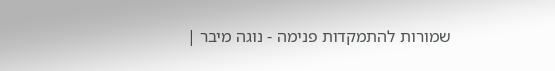שמורות להתמקדות פנימה - נוגה מיבר |